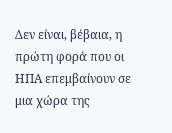Δεν είναι, βέβαια, η πρώτη φορά που οι ΗΠΑ επεμβαίνουν σε μια χώρα της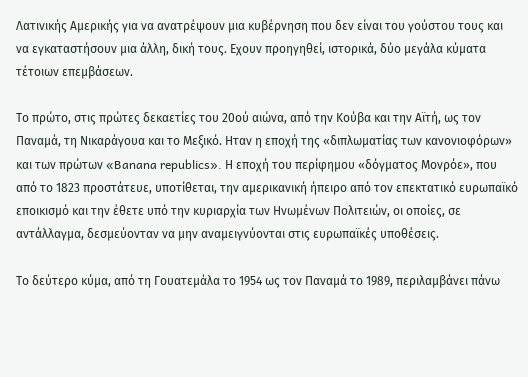Λατινικής Αμερικής για να ανατρέψουν μια κυβέρνηση που δεν είναι του γούστου τους και να εγκαταστήσουν μια άλλη, δική τους. Εχουν προηγηθεί, ιστορικά, δύο μεγάλα κύματα τέτοιων επεμβάσεων.

Το πρώτο, στις πρώτες δεκαετίες του 20ού αιώνα, από την Κούβα και την Αϊτή, ως τον Παναμά, τη Νικαράγουα και το Μεξικό. Ηταν η εποχή της «διπλωματίας των κανονιοφόρων» και των πρώτων «Banana republics». Η εποχή του περίφημου «δόγματος Mονρόε», που από το 1823 προστάτευε, υποτίθεται, την αμερικανική ήπειρο από τον επεκτατικό ευρωπαϊκό εποικισμό και την έθετε υπό την κυριαρχία των Ηνωμένων Πολιτειών, οι οποίες, σε αντάλλαγμα, δεσμεύονταν να μην αναμειγνύονται στις ευρωπαϊκές υποθέσεις.

Το δεύτερο κύμα, από τη Γουατεμάλα το 1954 ως τον Παναμά το 1989, περιλαμβάνει πάνω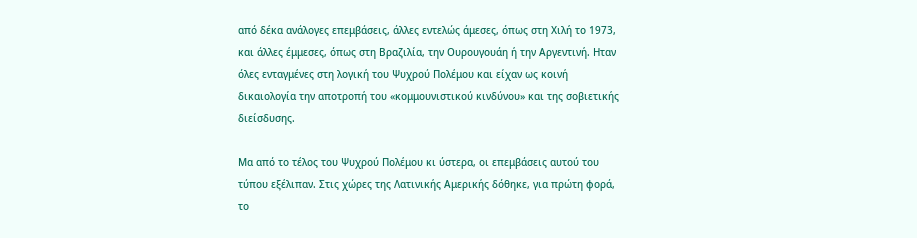από δέκα ανάλογες επεμβάσεις, άλλες εντελώς άμεσες, όπως στη Χιλή το 1973, και άλλες έμμεσες, όπως στη Βραζιλία, την Ουρουγουάη ή την Αργεντινή. Ηταν όλες ενταγμένες στη λογική του Ψυχρού Πολέμου και είχαν ως κοινή δικαιολογία την αποτροπή του «κομμουνιστικού κινδύνου» και της σοβιετικής διείσδυσης.

Μα από το τέλος του Ψυχρού Πολέμου κι ύστερα, οι επεμβάσεις αυτού του τύπου εξέλιπαν. Στις χώρες της Λατινικής Αμερικής δόθηκε, για πρώτη φορά, το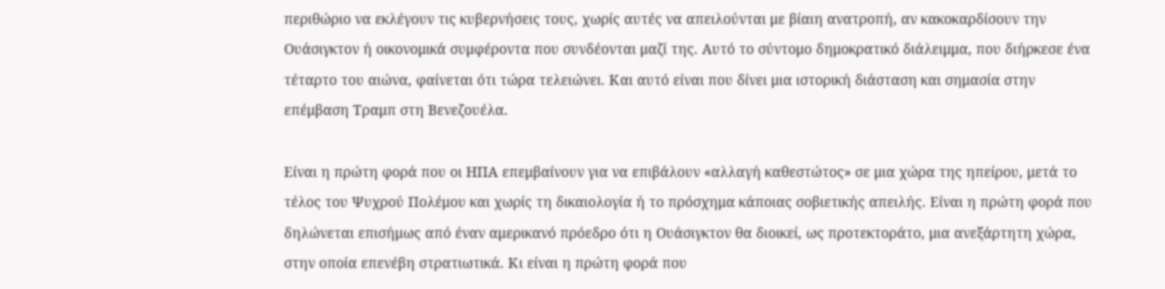περιθώριο να εκλέγουν τις κυβερνήσεις τους, χωρίς αυτές να απειλούνται με βίαιη ανατροπή, αν κακοκαρδίσουν την Ουάσιγκτον ή οικονομικά συμφέροντα που συνδέονται μαζί της. Αυτό το σύντομο δημοκρατικό διάλειμμα, που διήρκεσε ένα τέταρτο του αιώνα, φαίνεται ότι τώρα τελειώνει. Και αυτό είναι που δίνει μια ιστορική διάσταση και σημασία στην επέμβαση Τραμπ στη Βενεζουέλα.

Είναι η πρώτη φορά που οι ΗΠΑ επεμβαίνουν για να επιβάλουν «αλλαγή καθεστώτος» σε μια χώρα της ηπείρου, μετά το τέλος του Ψυχρού Πολέμου και χωρίς τη δικαιολογία ή το πρόσχημα κάποιας σοβιετικής απειλής. Είναι η πρώτη φορά που δηλώνεται επισήμως από έναν αμερικανό πρόεδρο ότι η Ουάσιγκτον θα διοικεί, ως προτεκτοράτο, μια ανεξάρτητη χώρα, στην οποία επενέβη στρατιωτικά. Κι είναι η πρώτη φορά που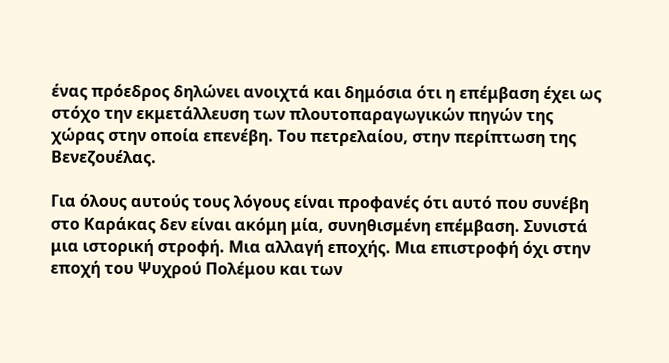ένας πρόεδρος δηλώνει ανοιχτά και δημόσια ότι η επέμβαση έχει ως στόχο την εκμετάλλευση των πλουτοπαραγωγικών πηγών της χώρας στην οποία επενέβη. Του πετρελαίου, στην περίπτωση της Βενεζουέλας.

Για όλους αυτούς τους λόγους είναι προφανές ότι αυτό που συνέβη στο Καράκας δεν είναι ακόμη μία, συνηθισμένη επέμβαση. Συνιστά μια ιστορική στροφή. Μια αλλαγή εποχής. Μια επιστροφή όχι στην εποχή του Ψυχρού Πολέμου και των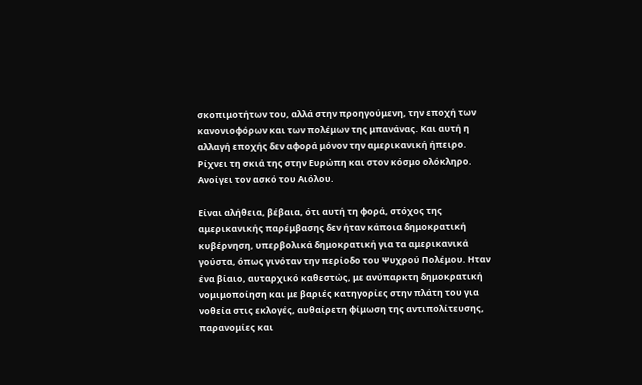σκοπιμοτήτων του, αλλά στην προηγούμενη, την εποχή των κανονιοφόρων και των πολέμων της μπανάνας. Και αυτή η αλλαγή εποχής δεν αφορά μόνον την αμερικανική ήπειρο. Ρίχνει τη σκιά της στην Ευρώπη και στον κόσμο ολόκληρο. Ανοίγει τον ασκό του Αιόλου.

Είναι αλήθεια, βέβαια, ότι αυτή τη φορά, στόχος της αμερικανικής παρέμβασης δεν ήταν κάποια δημοκρατική κυβέρνηση, υπερβολικά δημοκρατική για τα αμερικανικά γούστα, όπως γινόταν την περίοδο του Ψυχρού Πολέμου. Ηταν ένα βίαιο, αυταρχικό καθεστώς, με ανύπαρκτη δημοκρατική νομιμοποίηση και με βαριές κατηγορίες στην πλάτη του για νοθεία στις εκλογές, αυθαίρετη φίμωση της αντιπολίτευσης, παρανομίες και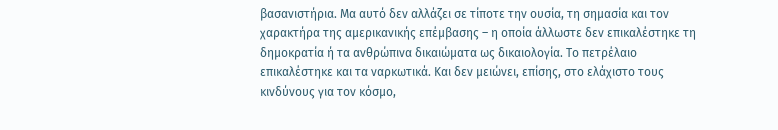βασανιστήρια. Μα αυτό δεν αλλάζει σε τίποτε την ουσία, τη σημασία και τον χαρακτήρα της αμερικανικής επέμβασης – η οποία άλλωστε δεν επικαλέστηκε τη δημοκρατία ή τα ανθρώπινα δικαιώματα ως δικαιολογία. Το πετρέλαιο επικαλέστηκε και τα ναρκωτικά. Και δεν μειώνει, επίσης, στο ελάχιστο τους κινδύνους για τον κόσμο,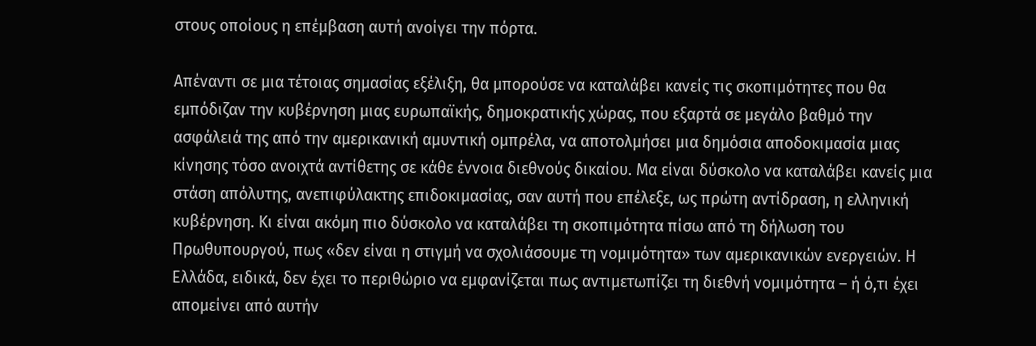στους οποίους η επέμβαση αυτή ανοίγει την πόρτα.

Απέναντι σε μια τέτοιας σημασίας εξέλιξη, θα μπορούσε να καταλάβει κανείς τις σκοπιμότητες που θα εμπόδιζαν την κυβέρνηση μιας ευρωπαϊκής, δημοκρατικής χώρας, που εξαρτά σε μεγάλο βαθμό την ασφάλειά της από την αμερικανική αμυντική ομπρέλα, να αποτολμήσει μια δημόσια αποδοκιμασία μιας κίνησης τόσο ανοιχτά αντίθετης σε κάθε έννοια διεθνούς δικαίου. Μα είναι δύσκολο να καταλάβει κανείς μια στάση απόλυτης, ανεπιφύλακτης επιδοκιμασίας, σαν αυτή που επέλεξε, ως πρώτη αντίδραση, η ελληνική κυβέρνηση. Κι είναι ακόμη πιο δύσκολο να καταλάβει τη σκοπιμότητα πίσω από τη δήλωση του Πρωθυπουργού, πως «δεν είναι η στιγμή να σχολιάσουμε τη νομιμότητα» των αμερικανικών ενεργειών. Η Ελλάδα, ειδικά, δεν έχει το περιθώριο να εμφανίζεται πως αντιμετωπίζει τη διεθνή νομιμότητα – ή ό,τι έχει απομείνει από αυτήν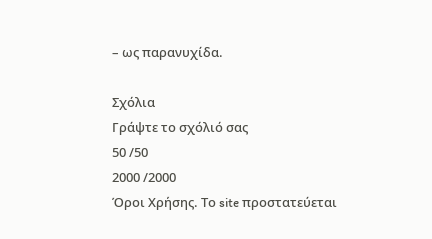– ως παρανυχίδα.

Σχόλια
Γράψτε το σχόλιό σας
50 /50
2000 /2000
Όροι Χρήσης. Το site προστατεύεται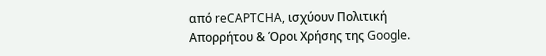από reCAPTCHA, ισχύουν Πολιτική Απορρήτου & Όροι Χρήσης της Google.